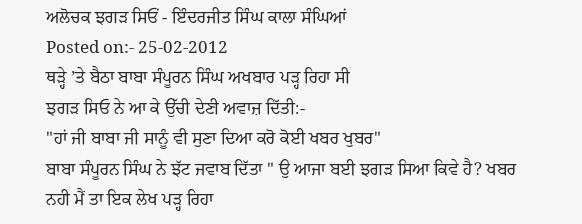ਅਲੋਚਕ ਝਗੜ ਸਿਓਂ - ਇੰਦਰਜੀਤ ਸਿੰਘ ਕਾਲਾ ਸੰਘਿਆਂ
Posted on:- 25-02-2012
ਥੜ੍ਹੇ ’ਤੇ ਬੈਠਾ ਬਾਬਾ ਸੰਪੂਰਨ ਸਿੰਘ ਅਖਬਾਰ ਪੜ੍ਹ ਰਿਹਾ ਸੀ
ਝਗੜ ਸਿਓ ਨੇ ਆ ਕੇ ਉੱਚੀ ਦੇਣੀ ਅਵਾਜ਼ ਦਿੱਤੀ:-
"ਹਾਂ ਜੀ ਬਾਬਾ ਜੀ ਸਾਨੂੰ ਵੀ ਸੁਣਾ ਦਿਆ ਕਰੋ ਕੋਈ ਖਬਰ ਖੁਬਰ"
ਬਾਬਾ ਸੰਪੂਰਨ ਸਿੰਘ ਨੇ ਝੱਟ ਜਵਾਬ ਦਿੱਤਾ " ਉ ਆਜਾ ਬਈ ਝਗੜ ਸਿਆ ਕਿਵੇ ਹੈ? ਖਬਰ ਨਹੀ ਮੈਂ ਤਾ ਇਕ ਲੇਖ ਪੜ੍ਹ ਰਿਹਾ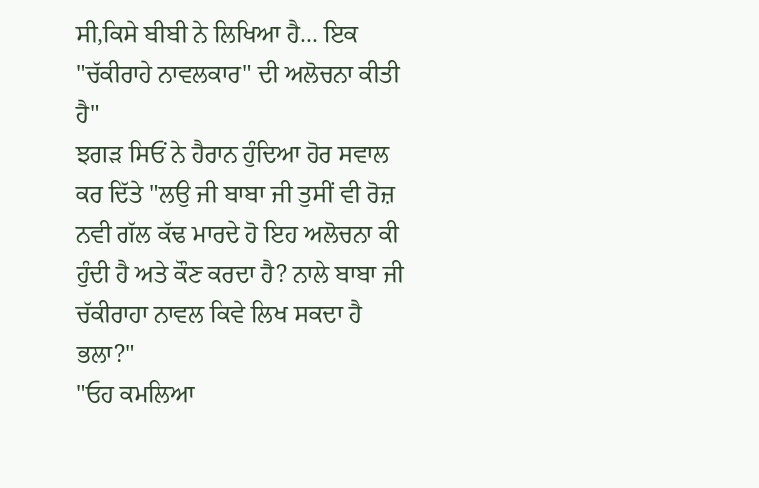ਸੀ,ਕਿਸੇ ਬੀਬੀ ਨੇ ਲਿਖਿਆ ਹੈ... ਇਕ "ਚੱਕੀਰਾਹੇ ਨਾਵਲਕਾਰ" ਦੀ ਅਲੋਚਨਾ ਕੀਤੀ ਹੈ"
ਝਗੜ ਸਿਓਂ ਨੇ ਹੈਰਾਨ ਹੁੰਦਿਆ ਹੋਰ ਸਵਾਲ ਕਰ ਦਿੱਤੇ "ਲਉ ਜੀ ਬਾਬਾ ਜੀ ਤੁਸੀਂ ਵੀ ਰੋਜ਼ ਨਵੀ ਗੱਲ ਕੱਢ ਮਾਰਦੇ ਹੋ ਇਹ ਅਲੋਚਨਾ ਕੀ ਹੁੰਦੀ ਹੈ ਅਤੇ ਕੌਣ ਕਰਦਾ ਹੈ? ਨਾਲੇ ਬਾਬਾ ਜੀ ਚੱਕੀਰਾਹਾ ਨਾਵਲ ਕਿਵੇ ਲਿਖ ਸਕਦਾ ਹੈ ਭਲਾ?"
"ਓਹ ਕਮਲਿਆ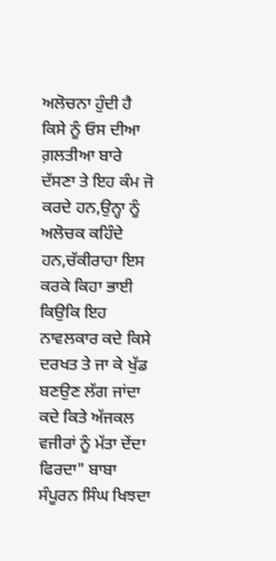ਅਲੋਚਨਾ ਹੁੰਦੀ ਹੈ ਕਿਸੇ ਨੂੰ ਓਸ ਦੀਆ ਗ਼ਲਤੀਆ ਬਾਰੇ ਦੱਸਣਾ ਤੇ ਇਹ ਕੰਮ ਜੋ ਕਰਦੇ ਹਨ,ਉਨ੍ਹਾ ਨੂੰ ਅਲੋਚਕ ਕਹਿੰਦੇ ਹਨ,ਚੱਕੀਰਾਹਾ ਇਸ ਕਰਕੇ ਕਿਹਾ ਭਾਈ ਕਿਉਕਿ ਇਹ ਨਾਵਲਕਾਰ ਕਦੇ ਕਿਸੇ ਦਰਖਤ ਤੇ ਜਾ ਕੇ ਖੁੱਡ ਬਣਉਣ ਲੱਗ ਜਾਂਦਾ ਕਦੇ ਕਿਤੇ ਅੱਜਕਲ ਵਜੀਰਾਂ ਨੂੰ ਮੱਤਾ ਦੇਂਦਾ ਫਿਰਦਾ" ਬਾਬਾ ਸੰਪੂਰਨ ਸਿੰਘ ਖਿਝਦਾ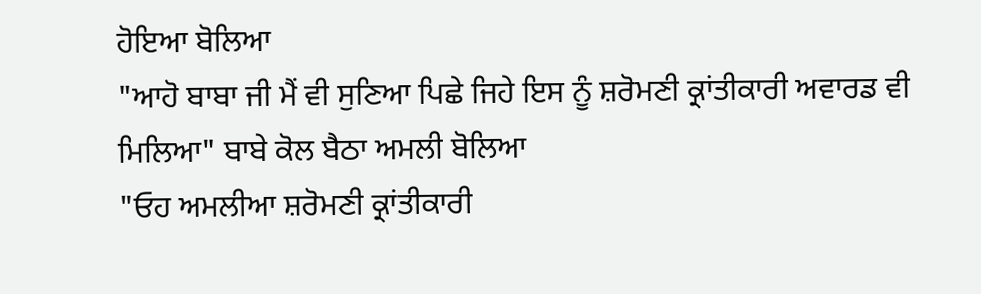ਹੋਇਆ ਬੋਲਿਆ
"ਆਹੋ ਬਾਬਾ ਜੀ ਮੈਂ ਵੀ ਸੁਣਿਆ ਪਿਛੇ ਜਿਹੇ ਇਸ ਨੂੰ ਸ਼ਰੋਮਣੀ ਕ੍ਰਾਂਤੀਕਾਰੀ ਅਵਾਰਡ ਵੀ ਮਿਲਿਆ" ਬਾਬੇ ਕੋਲ ਬੈਠਾ ਅਮਲੀ ਬੋਲਿਆ
"ਓਹ ਅਮਲੀਆ ਸ਼ਰੋਮਣੀ ਕ੍ਰਾਂਤੀਕਾਰੀ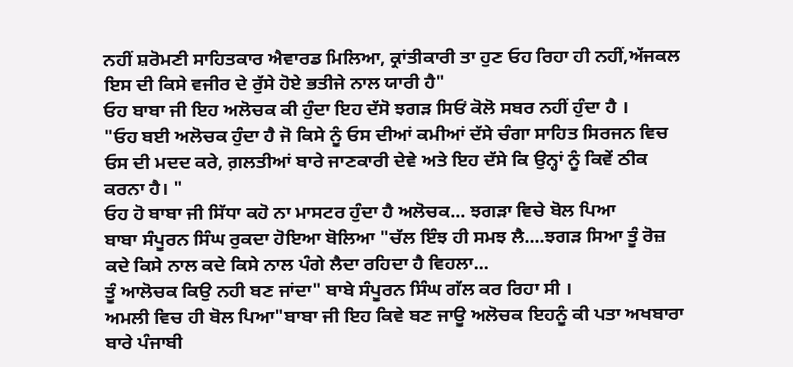ਨਹੀਂ ਸ਼ਰੋਮਣੀ ਸਾਹਿਤਕਾਰ ਐਵਾਰਡ ਮਿਲਿਆ, ਕ੍ਰਾਂਤੀਕਾਰੀ ਤਾ ਹੁਣ ਓਹ ਰਿਹਾ ਹੀ ਨਹੀਂ,ਅੱਜਕਲ ਇਸ ਦੀ ਕਿਸੇ ਵਜੀਰ ਦੇ ਰੁੱਸੇ ਹੋਏ ਭਤੀਜੇ ਨਾਲ ਯਾਰੀ ਹੈ"
ਓਹ ਬਾਬਾ ਜੀ ਇਹ ਅਲੋਚਕ ਕੀ ਹੁੰਦਾ ਇਹ ਦੱਸੋ ਝਗੜ ਸਿਓਂ ਕੋਲੋ ਸਬਰ ਨਹੀਂ ਹੁੰਦਾ ਹੈ ।
"ਓਹ ਬਈ ਅਲੋਚਕ ਹੁੰਦਾ ਹੈ ਜੋ ਕਿਸੇ ਨੂੰ ਓਸ ਦੀਆਂ ਕਮੀਆਂ ਦੱਸੇ ਚੰਗਾ ਸਾਹਿਤ ਸਿਰਜਨ ਵਿਚ ਓਸ ਦੀ ਮਦਦ ਕਰੇ, ਗ਼ਲਤੀਆਂ ਬਾਰੇ ਜਾਣਕਾਰੀ ਦੇਵੇ ਅਤੇ ਇਹ ਦੱਸੇ ਕਿ ਉਨ੍ਹਾਂ ਨੂੰ ਕਿਵੇਂ ਠੀਕ ਕਰਨਾ ਹੈ। "
ਓਹ ਹੋ ਬਾਬਾ ਜੀ ਸਿੱਧਾ ਕਹੋ ਨਾ ਮਾਸਟਰ ਹੁੰਦਾ ਹੈ ਅਲੋਚਕ... ਝਗੜਾ ਵਿਚੇ ਬੋਲ ਪਿਆ
ਬਾਬਾ ਸੰਪੂਰਨ ਸਿੰਘ ਰੁਕਦਾ ਹੋਇਆ ਬੋਲਿਆ "ਚੱਲ ਇੰਝ ਹੀ ਸਮਝ ਲੈ....ਝਗੜ ਸਿਆ ਤੂੰ ਰੋਜ਼ ਕਦੇ ਕਿਸੇ ਨਾਲ ਕਦੇ ਕਿਸੇ ਨਾਲ ਪੰਗੇ ਲੈਦਾ ਰਹਿਦਾ ਹੈ ਵਿਹਲਾ...
ਤੂੰ ਆਲੋਚਕ ਕਿਉ ਨਹੀ ਬਣ ਜਾਂਦਾ" ਬਾਬੇ ਸੰਪੂਰਨ ਸਿੰਘ ਗੱਲ ਕਰ ਰਿਹਾ ਸੀ ।
ਅਮਲੀ ਵਿਚ ਹੀ ਬੋਲ ਪਿਆ"ਬਾਬਾ ਜੀ ਇਹ ਕਿਵੇ ਬਣ ਜਾਊ ਅਲੋਚਕ ਇਹਨੂੰ ਕੀ ਪਤਾ ਅਖਬਾਰਾ ਬਾਰੇ ਪੰਜਾਬੀ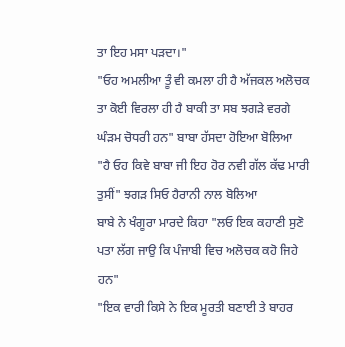ਤਾ ਇਹ ਮਸਾ ਪੜਦਾ।"
"ਓਹ ਅਮਲੀਆ ਤੂੰ ਵੀ ਕਮਲਾ ਹੀ ਹੈ ਅੱਜਕਲ ਅਲੋਚਕ ਤਾ ਕੋਈ ਵਿਰਲਾ ਹੀ ਹੈ ਬਾਕੀ ਤਾ ਸਬ ਝਗੜੇ ਵਰਗੇ ਘੰੜਮ ਚੋਧਰੀ ਹਨ" ਬਾਬਾ ਹੱਸਦਾ ਹੋਇਆ ਬੋਲਿਆ
"ਹੈ ਓਹ ਕਿਵੇ ਬਾਬਾ ਜੀ ਇਹ ਹੋਰ ਨਵੀ ਗੱਲ ਕੱਢ ਮਾਰੀ ਤੁਸੀਂ" ਝਗੜ ਸਿਓ ਹੈਰਾਨੀ ਨਾਲ ਬੋਲਿਆ
ਬਾਬੇ ਨੇ ਖੰਗੂਰਾ ਮਾਰਦੇ ਕਿਹਾ "ਲਓ ਇਕ ਕਹਾਣੀ ਸੁਣੋ ਪਤਾ ਲੱਗ ਜਾਉ ਕਿ ਪੰਜਾਬੀ ਵਿਚ ਅਲੋਚਕ ਕਹੋ ਜਿਹੇ ਹਨ"
"ਇਕ ਵਾਰੀ ਕਿਸੇ ਨੇ ਇਕ ਮੂਰਤੀ ਬਣਾਈ ਤੇ ਬਾਹਰ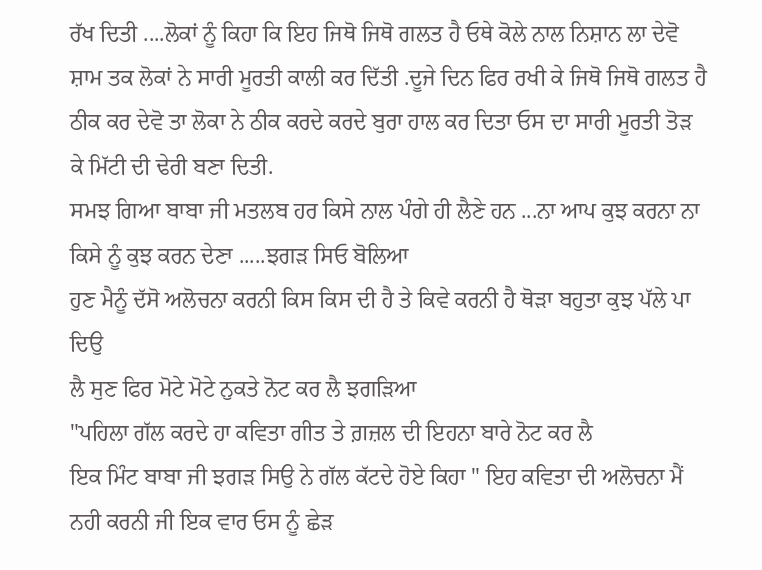ਰੱਖ ਦਿਤੀ ....ਲੋਕਾਂ ਨੂੰ ਕਿਹਾ ਕਿ ਇਹ ਜਿਥੋ ਜਿਥੋ ਗਲਤ ਹੈ ਓਥੇ ਕੋਲੇ ਨਾਲ ਨਿਸ਼ਾਨ ਲਾ ਦੇਵੋ ਸ਼ਾਮ ਤਕ ਲੋਕਾਂ ਨੇ ਸਾਰੀ ਮੂਰਤੀ ਕਾਲੀ ਕਰ ਦਿੱਤੀ .ਦੂਜੇ ਦਿਨ ਫਿਰ ਰਖੀ ਕੇ ਜਿਥੋ ਜਿਥੋ ਗਲਤ ਹੈ ਠੀਕ ਕਰ ਦੇਵੋ ਤਾ ਲੋਕਾ ਨੇ ਠੀਕ ਕਰਦੇ ਕਰਦੇ ਬੁਰਾ ਹਾਲ ਕਰ ਦਿਤਾ ਓਸ ਦਾ ਸਾਰੀ ਮੂਰਤੀ ਤੋੜ ਕੇ ਮਿੱਟੀ ਦੀ ਢੇਰੀ ਬਣਾ ਦਿਤੀ.
ਸਮਝ ਗਿਆ ਬਾਬਾ ਜੀ ਮਤਲਬ ਹਰ ਕਿਸੇ ਨਾਲ ਪੰਗੇ ਹੀ ਲੈਣੇ ਹਨ ...ਨਾ ਆਪ ਕੁਝ ਕਰਨਾ ਨਾ ਕਿਸੇ ਨੂੰ ਕੁਝ ਕਰਨ ਦੇਣਾ .....ਝਗੜ ਸਿਓ ਬੋਲਿਆ
ਹੁਣ ਮੈਨੂੰ ਦੱਸੋ ਅਲੋਚਨਾ ਕਰਨੀ ਕਿਸ ਕਿਸ ਦੀ ਹੈ ਤੇ ਕਿਵੇ ਕਰਨੀ ਹੈ ਥੋੜਾ ਬਹੁਤਾ ਕੁਝ ਪੱਲੇ ਪਾ ਦਿਉ
ਲੈ ਸੁਣ ਫਿਰ ਮੋਟੇ ਮੋਟੇ ਨੁਕਤੇ ਨੋਟ ਕਰ ਲੈ ਝਗੜਿਆ
"ਪਹਿਲਾ ਗੱਲ ਕਰਦੇ ਹਾ ਕਵਿਤਾ ਗੀਤ ਤੇ ਗ਼ਜ਼ਲ ਦੀ ਇਹਨਾ ਬਾਰੇ ਨੋਟ ਕਰ ਲੈ
ਇਕ ਮਿੰਟ ਬਾਬਾ ਜੀ ਝਗੜ ਸਿਉ ਨੇ ਗੱਲ ਕੱਟਦੇ ਹੋਏ ਕਿਹਾ " ਇਹ ਕਵਿਤਾ ਦੀ ਅਲੋਚਨਾ ਮੈਂ ਨਹੀ ਕਰਨੀ ਜੀ ਇਕ ਵਾਰ ਓਸ ਨੂੰ ਛੇੜ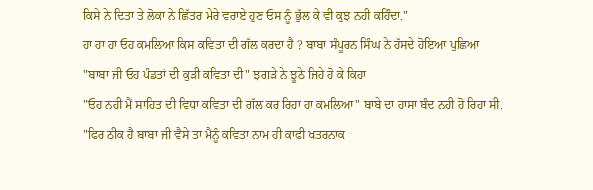ਕਿਸੇ ਨੇ ਦਿਤਾ ਤੇ ਲੋਕਾ ਨੇ ਛਿੱਤਰ ਮੇਰੇ ਵਰਾਏ ਹੁਣ ਓਸ ਨੂੰ ਭੁੱਲ ਕੇ ਵੀ ਕੁਝ ਨਹੀ ਕਹਿੰਦਾ."
ਹਾ ਹਾ ਹਾ ਓਹ ਕਮਲਿਆ ਕਿਸ ਕਵਿਤਾ ਦੀ ਗੱਲ ਕਰਦਾ ਹੈ ? ਬਾਬਾ ਸੰਪੂਰਨ ਸਿੰਘ ਨੇ ਹੱਸਦੇ ਹੋਇਆ ਪੁਛਿਆ
"ਬਾਬਾ ਜੀ ਓਹ ਪੰਡਤਾਂ ਦੀ ਕੁੜੀ ਕਵਿਤਾ ਦੀ" ਝਗੜੇ ਨੇ ਝੂਠੇ ਜਿਹੇ ਹੋ ਕੇ ਕਿਹਾ
"ਓਹ ਨਹੀ ਮੈਂ ਸਾਹਿਤ ਦੀ ਵਿਧਾ ਕਵਿਤਾ ਦੀ ਗੱਲ ਕਰ ਰਿਹਾ ਹਾ ਕਮਲਿਆ" ਬਾਬੇ ਦਾ ਹਾਸਾ ਬੰਦ ਨਹੀ ਹੋ ਰਿਹਾ ਸੀ.
"ਫਿਰ ਠੀਕ ਹੈ ਬਾਬਾ ਜੀ ਵੈਸੇ ਤਾ ਮੈਨੂੰ ਕਵਿਤਾ ਨਾਮ ਹੀ ਕਾਫੀ ਖਤਰਨਾਕ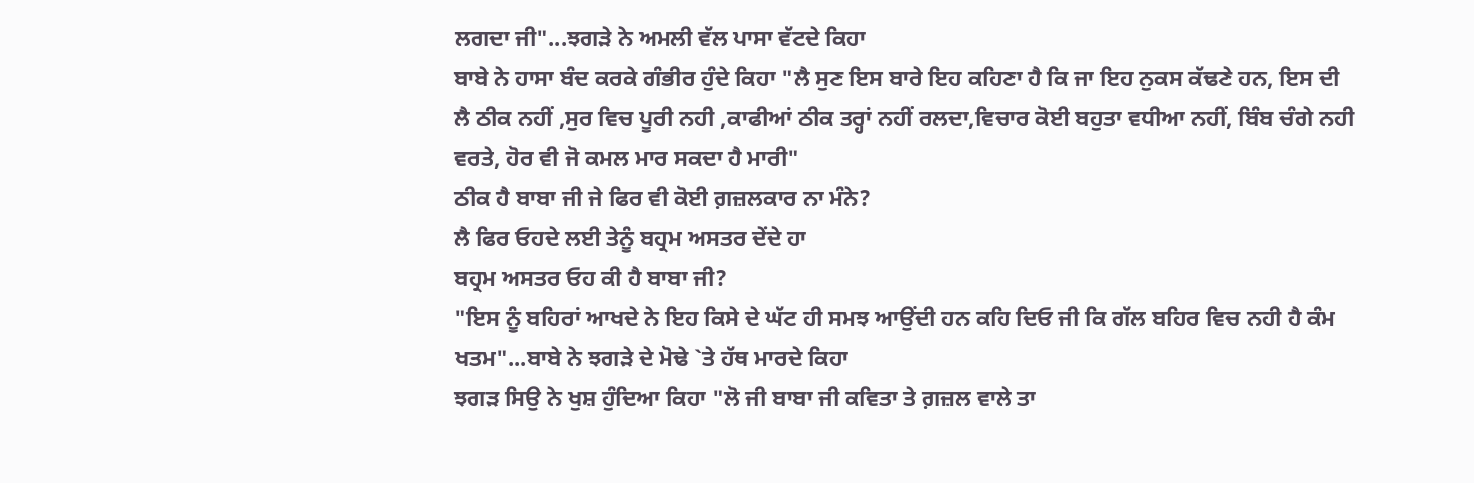ਲਗਦਾ ਜੀ"...ਝਗੜੇ ਨੇ ਅਮਲੀ ਵੱਲ ਪਾਸਾ ਵੱਟਦੇ ਕਿਹਾ
ਬਾਬੇ ਨੇ ਹਾਸਾ ਬੰਦ ਕਰਕੇ ਗੰਭੀਰ ਹੁੰਦੇ ਕਿਹਾ "ਲੈ ਸੁਣ ਇਸ ਬਾਰੇ ਇਹ ਕਹਿਣਾ ਹੈ ਕਿ ਜਾ ਇਹ ਨੁਕਸ ਕੱਢਣੇ ਹਨ, ਇਸ ਦੀ ਲੈ ਠੀਕ ਨਹੀਂ ,ਸੁਰ ਵਿਚ ਪੂਰੀ ਨਹੀ ,ਕਾਫੀਆਂ ਠੀਕ ਤਰ੍ਹਾਂ ਨਹੀਂ ਰਲਦਾ,ਵਿਚਾਰ ਕੋਈ ਬਹੁਤਾ ਵਧੀਆ ਨਹੀਂ, ਬਿੰਬ ਚੰਗੇ ਨਹੀ ਵਰਤੇ, ਹੋਰ ਵੀ ਜੋ ਕਮਲ ਮਾਰ ਸਕਦਾ ਹੈ ਮਾਰੀ"
ਠੀਕ ਹੈ ਬਾਬਾ ਜੀ ਜੇ ਫਿਰ ਵੀ ਕੋਈ ਗ਼ਜ਼ਲਕਾਰ ਨਾ ਮੰਨੇ?
ਲੈ ਫਿਰ ਓਹਦੇ ਲਈ ਤੇਨੂੰ ਬਹ੍ਰਮ ਅਸਤਰ ਦੇਂਦੇ ਹਾ
ਬਹ੍ਰਮ ਅਸਤਰ ਓਹ ਕੀ ਹੈ ਬਾਬਾ ਜੀ?
"ਇਸ ਨੂੰ ਬਹਿਰਾਂ ਆਖਦੇ ਨੇ ਇਹ ਕਿਸੇ ਦੇ ਘੱਟ ਹੀ ਸਮਝ ਆਉਂਦੀ ਹਨ ਕਹਿ ਦਿਓ ਜੀ ਕਿ ਗੱਲ ਬਹਿਰ ਵਿਚ ਨਹੀ ਹੈ ਕੰਮ ਖਤਮ"...ਬਾਬੇ ਨੇ ਝਗੜੇ ਦੇ ਮੋਢੇ `ਤੇ ਹੱਥ ਮਾਰਦੇ ਕਿਹਾ
ਝਗੜ ਸਿਉ ਨੇ ਖੁਸ਼ ਹੁੰਦਿਆ ਕਿਹਾ "ਲੋ ਜੀ ਬਾਬਾ ਜੀ ਕਵਿਤਾ ਤੇ ਗ਼ਜ਼ਲ ਵਾਲੇ ਤਾ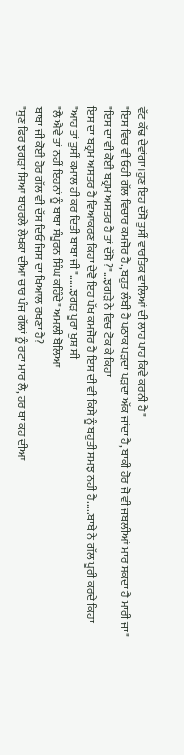ਵੱਟ ਕੱਢ ਦੇਵਾਂਗਾ।ਹੁਣ ਇਹ ਦੱਸੋ ਤੁਸੀਂ ਵਾਰਤਿਕ ਵਾਲਿਆਂ ਦੀ ਲਾਹ ਪਾਹ ਕਿਵੇ ਕਰਨੀ ਹੈ"
"ਇਸ ਵਿਚ ਵੀ ਓਹੀ ਗੱਲ ਵਿਚਾਰ ਕਮਜੋਰ ਹੈ.,ਬਹੁਤ ਲੰਬੀ ਹੈ ਪਠਾਕ ਪੜਦਾ ਪੜਦਾ ਅੱਕ ਜਾਂਦਾ ਹੈ,ਬਾਕੀ ਹੋਰ ਜੋ ਵੀ ਜਬਲੀਆਂ ਮਾਰ ਸਕਦਾ ਹੈ ਮਾਰੀ ਜਾ"
"ਇਸ ਦਾ ਵੀ ਕੋਈ ਬਹ੍ਰਮ ਅਸਤਰ ਹੈ ਤਾਂ ਦੱਸੋ ?"...ਝਗੜੇ ਨੇ ਵਿਚ ਟੋਕ ਕੇ ਕਿਹਾ
ਇਸ ਦਾ ਬਹ੍ਰਮ ਅਸਤਰ ਹੈ ਵਿਆਕਰਣ ਕਿਹਾ ਦੇਵੋ ਇਹ ਪੱਖ ਕਮਜੋਰ ਹੈ ਇਸ ਦੀ ਵੀ ਕਿਸੇ ਨੂੰ ਬਹੁਤੀ ਸਮਝ ਨਹੀ ਹੈ.....ਬਾਬੇ ਨੇ ਗੱਲ ਪੂਰੀ ਕਰਦੇ ਕਿਹਾ
"ਆਹ ਤਾਂ ਤੁਸੀਂ ਕਮਾਲ ਹੀ ਕਰ ਦਿਤੀ ਬਾਬਾ ਜੀ"......ਝਗੜ ਪੂਰਾ ਖੁਸ਼ ਸੀ
"ਲੈ ਐਵੇ ਤਾਂ ਨਹੀਂ ਇਹਨਾਂ ਨੂੰ ਬਾਬਾ ਸੰਪੂਰਨ ਸਿੰਘ ਕਹਿੰਦੇ" ਅਮਲੀ ਬੋਲਿਆ
ਬਾਬਾ ਜੀ ਕੋਈ ਹੋਰ ਗੱਲ ਵੀ ਦੱਸ ਦਿਓ ਜਿਸ ਦਾ ਖਿਆਲ ਰਖਣਾ ਹੈ?
"ਸੁਣ ਫਿਰ ਝਗੜਾ ਸਿਆ ਬਾਹਰਲੇ ਲੇਖਕਾ ਦੀਆ ਚਾਰ ਪੰਜ ਗੱਲਾਂ ਨੂੰ ਰਟਾ ਮਾਰ ਲੈ, ਹਰ ਥਾ ਕਹ ਦੀਆ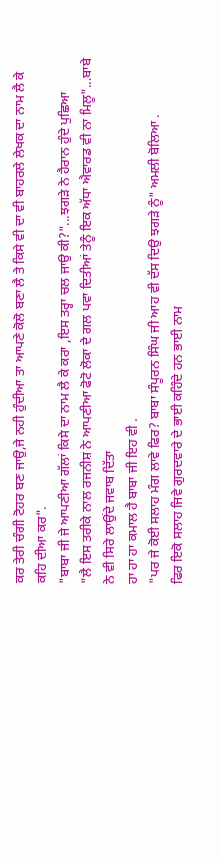ਕਰ ਤੇਰੀ ਚੰਗੀ ਟੋਹਰ ਬਣ ਜਾਉ,ਜੇ ਨਹੀ ਹੁੰਦੀਆ ਤਾ ਆਪਣੇ ਕੋਲੋ ਬਣਾ ਲੈ ਤੇ ਕਿਸੇ ਵੀ ਦਾ ਵੀ ਬਾਹਰਲੇ ਲੇਖਕ ਦਾ ਨਾਮ ਲੈ ਕੇ ਕਹਿ ਦੀਆ ਕਰ".
"ਬਾਬਾ ਜੀ ਜੇ ਆਪਣੀਆ ਗੱਲਾਂ ਕਿਸੇ ਦਾ ਨਾਮ ਲੈ ਕੇ ਕਰਾ ,ਇਸ ਤਰ੍ਹਾ ਚਲ ਜਾਉ ਕੀ?"...ਝਗੜੇ ਨੇ ਹੈਰਾਨ ਹੁੰਦੇ ਪੁਛਿਆ
"ਲੈ ਇਸ ਤਰੀਕੇ ਨਾਲ ਰਜਨੀਸ਼ ਨੇ ਆਪਣੀਆ ਫੋਟੋ ਲੋਕਾ ਦੇ ਗਲ ਪਵਾ ਦਿਤੀਆਂ ਤੇਨੂੰ ਇਕ ਅੱਧਾ ਐਵਾਰਡ ਵੀ ਨਾ ਮਿਲੂ"...ਬਾਬੇ ਨੇ ਵੀ ਸਿਰੇ ਲਾਉਂਦੇ ਜਵਾਬ ਦਿੱਤਾ
ਹਾ ਹਾ ਹਾ ਕਮਾਲ ਹੈ ਬਾਬਾ ਜੀ ਇਹ ਵੀ .
"ਪਰ ਜੇ ਕੋਈ ਸਲਾਹ ਮੰਗ ਲਾਵੇ ਫਿਰ? ਬਾਬਾ ਸੰਪੂਰਨ ਸਿੰਘ ਜੀ ਆਹ ਵੀ ਦੱਸ ਦਿਉ ਝਗੜੇ ਨੂੰ" ਅਮਲੀ ਬੋਲਿਆ .
ਫਿਰ ਇਕੋ ਸਲਾਹ ਜਿਵੇ ਗੁਰਦਵਾਰੇ ਦੇ ਭਾਈ ਕਹਿੰਦੇ ਹਨ ਭਾਈ ਨਾਮ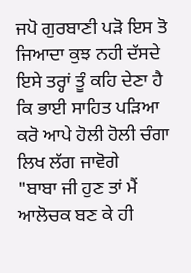ਜਪੋ ਗੁਰਬਾਣੀ ਪੜੋ ਇਸ ਤੋ ਜਿਆਦਾ ਕੁਝ ਨਹੀ ਦੱਸਦੇ ਇਸੇ ਤਰ੍ਹਾਂ ਤੂੰ ਕਹਿ ਦੇਣਾ ਹੈ ਕਿ ਭਾਈ ਸਾਹਿਤ ਪੜਿਆ ਕਰੋ ਆਪੇ ਹੋਲੀ ਹੋਲੀ ਚੰਗਾ ਲਿਖ ਲੱਗ ਜਾਵੋਗੇ
"ਬਾਬਾ ਜੀ ਹੁਣ ਤਾਂ ਮੈਂ ਆਲੋਚਕ ਬਣ ਕੇ ਹੀ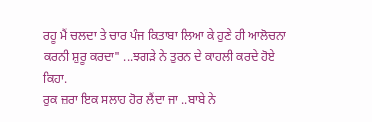ਰਹੂ ਮੈਂ ਚਲਦਾ ਤੇ ਚਾਰ ਪੰਜ ਕਿਤਾਬਾ ਲਿਆ ਕੇ ਹੁਣੇ ਹੀ ਆਲੋਚਨਾ ਕਰਨੀ ਸ਼ੁਰੂ ਕਰਦਾ" ...ਝਗੜੇ ਨੇ ਤੁਰਨ ਦੇ ਕਾਹਲੀ ਕਰਦੇ ਹੋਏ ਕਿਹਾ.
ਰੁਕ ਜ਼ਰਾ ਇਕ ਸਲਾਹ ਹੋਰ ਲੈਂਦਾ ਜਾ ..ਬਾਬੇ ਨੇ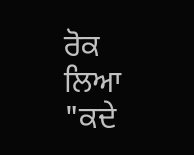ਰੋਕ ਲਿਆ
"ਕਦੇ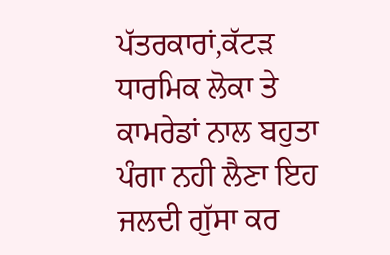ਪੱਤਰਕਾਰਾਂ,ਕੱਟੜ ਧਾਰਮਿਕ ਲੋਕਾ ਤੇ ਕਾਮਰੇਡਾਂ ਨਾਲ ਬਹੁਤਾ ਪੰਗਾ ਨਹੀ ਲੈਣਾ ਇਹ ਜਲਦੀ ਗੁੱਸਾ ਕਰ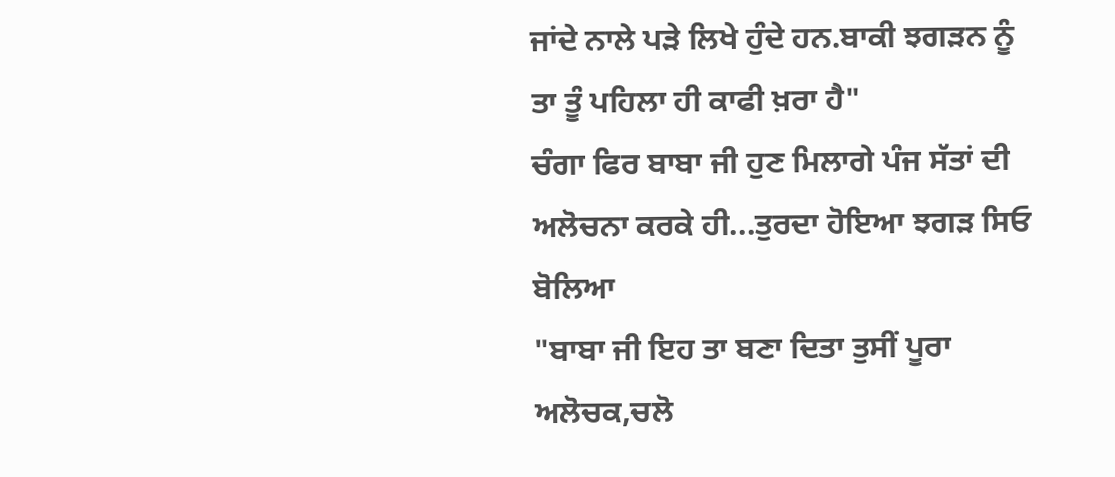ਜਾਂਦੇ ਨਾਲੇ ਪੜੇ ਲਿਖੇ ਹੁੰਦੇ ਹਨ.ਬਾਕੀ ਝਗੜਨ ਨੂੰ ਤਾ ਤੂੰ ਪਹਿਲਾ ਹੀ ਕਾਫੀ ਖ਼ਰਾ ਹੈ"
ਚੰਗਾ ਫਿਰ ਬਾਬਾ ਜੀ ਹੁਣ ਮਿਲਾਗੇ ਪੰਜ ਸੱਤਾਂ ਦੀ ਅਲੋਚਨਾ ਕਰਕੇ ਹੀ...ਤੁਰਦਾ ਹੋਇਆ ਝਗੜ ਸਿਓ ਬੋਲਿਆ
"ਬਾਬਾ ਜੀ ਇਹ ਤਾ ਬਣਾ ਦਿਤਾ ਤੁਸੀਂ ਪੂਰਾ ਅਲੋਚਕ,ਚਲੋ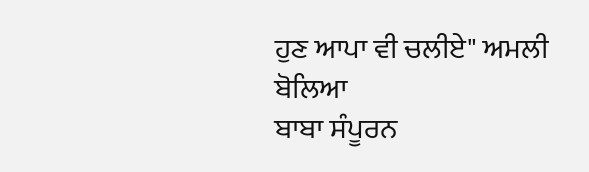ਹੁਣ ਆਪਾ ਵੀ ਚਲੀਏ" ਅਮਲੀ ਬੋਲਿਆ
ਬਾਬਾ ਸੰਪੂਰਨ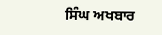ਸਿੰਘ ਅਖਬਾਰ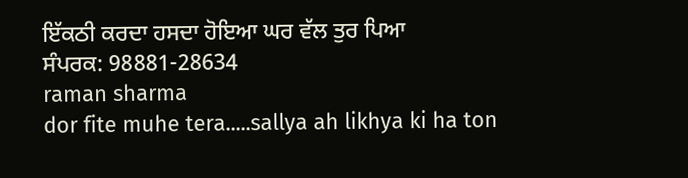ਇੱਕਠੀ ਕਰਦਾ ਹਸਦਾ ਹੋਇਆ ਘਰ ਵੱਲ ਤੁਰ ਪਿਆ
ਸੰਪਰਕ: 98881-28634
raman sharma
dor fite muhe tera.....sallya ah likhya ki ha ton